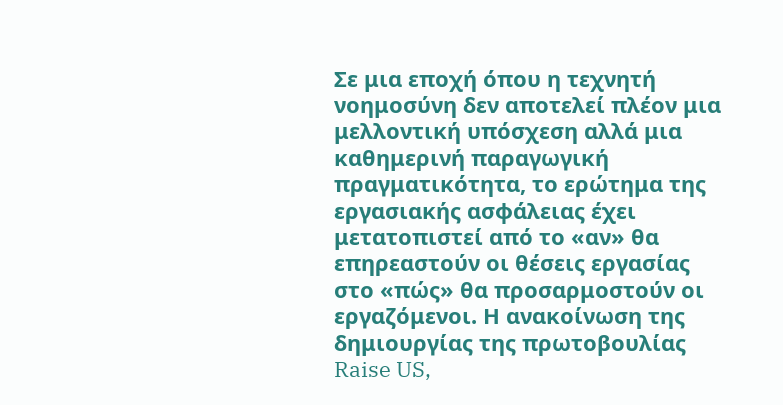Σε μια εποχή όπου η τεχνητή νοημοσύνη δεν αποτελεί πλέον μια μελλοντική υπόσχεση αλλά μια καθημερινή παραγωγική πραγματικότητα, το ερώτημα της εργασιακής ασφάλειας έχει μετατοπιστεί από το «αν» θα επηρεαστούν οι θέσεις εργασίας στο «πώς» θα προσαρμοστούν οι εργαζόμενοι. Η ανακοίνωση της δημιουργίας της πρωτοβουλίας Raise US,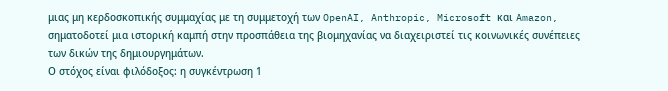μιας μη κερδοσκοπικής συμμαχίας με τη συμμετοχή των OpenAI, Anthropic, Microsoft και Amazon, σηματοδοτεί μια ιστορική καμπή στην προσπάθεια της βιομηχανίας να διαχειριστεί τις κοινωνικές συνέπειες των δικών της δημιουργημάτων.
Ο στόχος είναι φιλόδοξος: η συγκέντρωση 1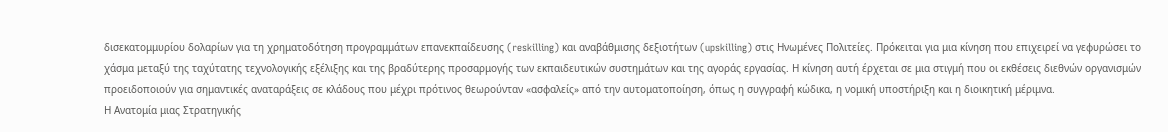δισεκατομμυρίου δολαρίων για τη χρηματοδότηση προγραμμάτων επανεκπαίδευσης (reskilling) και αναβάθμισης δεξιοτήτων (upskilling) στις Ηνωμένες Πολιτείες. Πρόκειται για μια κίνηση που επιχειρεί να γεφυρώσει το χάσμα μεταξύ της ταχύτατης τεχνολογικής εξέλιξης και της βραδύτερης προσαρμογής των εκπαιδευτικών συστημάτων και της αγοράς εργασίας. Η κίνηση αυτή έρχεται σε μια στιγμή που οι εκθέσεις διεθνών οργανισμών προειδοποιούν για σημαντικές αναταράξεις σε κλάδους που μέχρι πρότινος θεωρούνταν «ασφαλείς» από την αυτοματοποίηση, όπως η συγγραφή κώδικα, η νομική υποστήριξη και η διοικητική μέριμνα.
Η Ανατομία μιας Στρατηγικής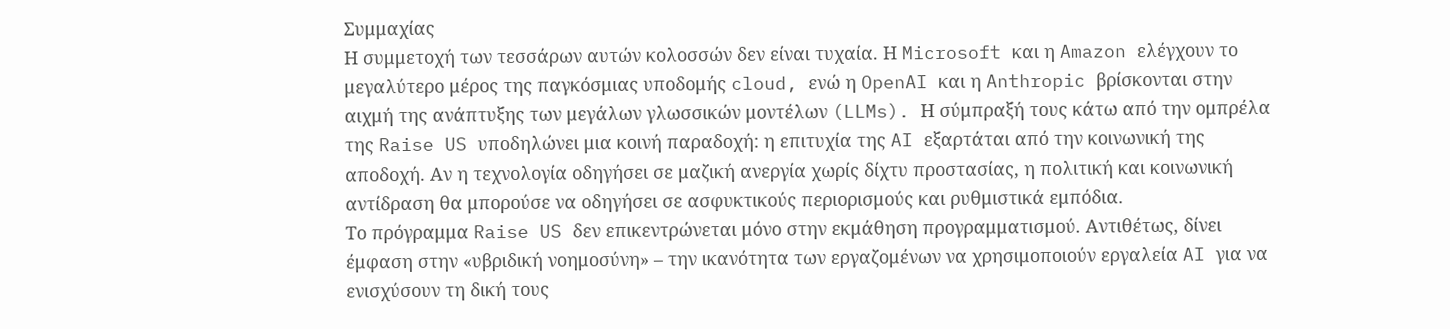Συμμαχίας
Η συμμετοχή των τεσσάρων αυτών κολοσσών δεν είναι τυχαία. Η Microsoft και η Amazon ελέγχουν το μεγαλύτερο μέρος της παγκόσμιας υποδομής cloud, ενώ η OpenAI και η Anthropic βρίσκονται στην αιχμή της ανάπτυξης των μεγάλων γλωσσικών μοντέλων (LLMs). Η σύμπραξή τους κάτω από την ομπρέλα της Raise US υποδηλώνει μια κοινή παραδοχή: η επιτυχία της AI εξαρτάται από την κοινωνική της αποδοχή. Αν η τεχνολογία οδηγήσει σε μαζική ανεργία χωρίς δίχτυ προστασίας, η πολιτική και κοινωνική αντίδραση θα μπορούσε να οδηγήσει σε ασφυκτικούς περιορισμούς και ρυθμιστικά εμπόδια.
Το πρόγραμμα Raise US δεν επικεντρώνεται μόνο στην εκμάθηση προγραμματισμού. Αντιθέτως, δίνει έμφαση στην «υβριδική νοημοσύνη» – την ικανότητα των εργαζομένων να χρησιμοποιούν εργαλεία AI για να ενισχύσουν τη δική τους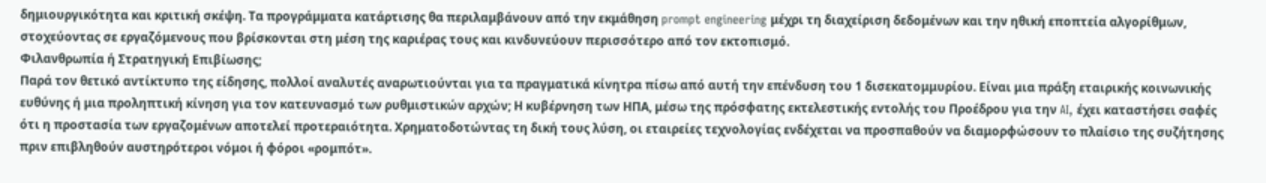δημιουργικότητα και κριτική σκέψη. Τα προγράμματα κατάρτισης θα περιλαμβάνουν από την εκμάθηση prompt engineering μέχρι τη διαχείριση δεδομένων και την ηθική εποπτεία αλγορίθμων, στοχεύοντας σε εργαζόμενους που βρίσκονται στη μέση της καριέρας τους και κινδυνεύουν περισσότερο από τον εκτοπισμό.
Φιλανθρωπία ή Στρατηγική Επιβίωσης;
Παρά τον θετικό αντίκτυπο της είδησης, πολλοί αναλυτές αναρωτιούνται για τα πραγματικά κίνητρα πίσω από αυτή την επένδυση του 1 δισεκατομμυρίου. Είναι μια πράξη εταιρικής κοινωνικής ευθύνης ή μια προληπτική κίνηση για τον κατευνασμό των ρυθμιστικών αρχών; Η κυβέρνηση των ΗΠΑ, μέσω της πρόσφατης εκτελεστικής εντολής του Προέδρου για την AI, έχει καταστήσει σαφές ότι η προστασία των εργαζομένων αποτελεί προτεραιότητα. Χρηματοδοτώντας τη δική τους λύση, οι εταιρείες τεχνολογίας ενδέχεται να προσπαθούν να διαμορφώσουν το πλαίσιο της συζήτησης πριν επιβληθούν αυστηρότεροι νόμοι ή φόροι «ρομπότ».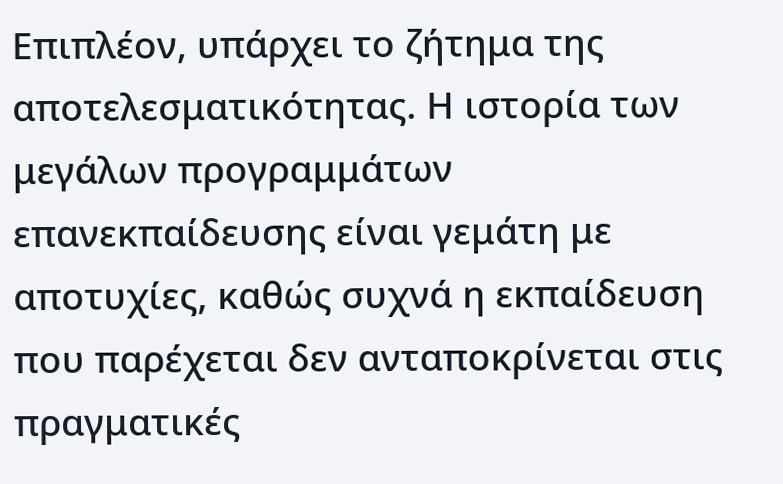Επιπλέον, υπάρχει το ζήτημα της αποτελεσματικότητας. Η ιστορία των μεγάλων προγραμμάτων επανεκπαίδευσης είναι γεμάτη με αποτυχίες, καθώς συχνά η εκπαίδευση που παρέχεται δεν ανταποκρίνεται στις πραγματικές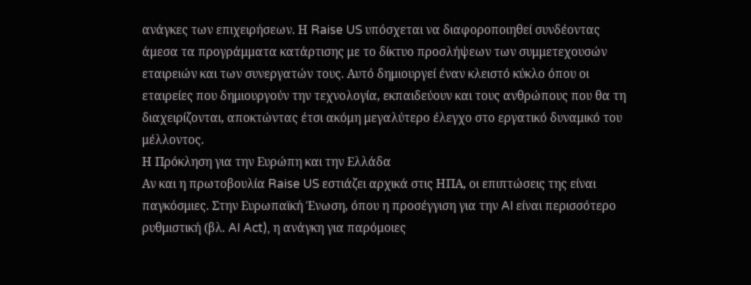ανάγκες των επιχειρήσεων. Η Raise US υπόσχεται να διαφοροποιηθεί συνδέοντας άμεσα τα προγράμματα κατάρτισης με το δίκτυο προσλήψεων των συμμετεχουσών εταιρειών και των συνεργατών τους. Αυτό δημιουργεί έναν κλειστό κύκλο όπου οι εταιρείες που δημιουργούν την τεχνολογία, εκπαιδεύουν και τους ανθρώπους που θα τη διαχειρίζονται, αποκτώντας έτσι ακόμη μεγαλύτερο έλεγχο στο εργατικό δυναμικό του μέλλοντος.
Η Πρόκληση για την Ευρώπη και την Ελλάδα
Αν και η πρωτοβουλία Raise US εστιάζει αρχικά στις ΗΠΑ, οι επιπτώσεις της είναι παγκόσμιες. Στην Ευρωπαϊκή Ένωση, όπου η προσέγγιση για την AI είναι περισσότερο ρυθμιστική (βλ. AI Act), η ανάγκη για παρόμοιες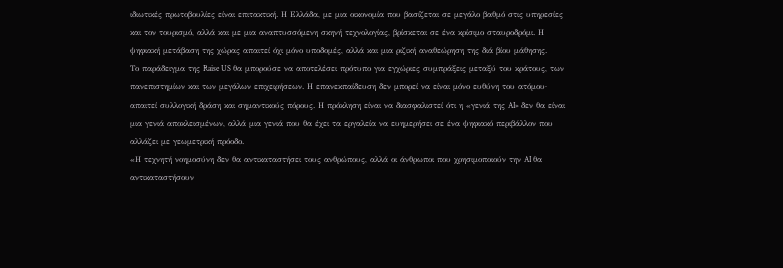ιδιωτικές πρωτοβουλίες είναι επιτακτική. Η Ελλάδα, με μια οικονομία που βασίζεται σε μεγάλο βαθμό στις υπηρεσίες και τον τουρισμό, αλλά και με μια αναπτυσσόμενη σκηνή τεχνολογίας, βρίσκεται σε ένα κρίσιμο σταυροδρόμι. Η ψηφιακή μετάβαση της χώρας απαιτεί όχι μόνο υποδομές, αλλά και μια ριζική αναθεώρηση της διά βίου μάθησης.
Το παράδειγμα της Raise US θα μπορούσε να αποτελέσει πρότυπο για εγχώριες συμπράξεις μεταξύ του κράτους, των πανεπιστημίων και των μεγάλων επιχειρήσεων. Η επανεκπαίδευση δεν μπορεί να είναι μόνο ευθύνη του ατόμου· απαιτεί συλλογική δράση και σημαντικούς πόρους. Η πρόκληση είναι να διασφαλιστεί ότι η «γενιά της AI» δεν θα είναι μια γενιά αποκλεισμένων, αλλά μια γενιά που θα έχει τα εργαλεία να ευημερήσει σε ένα ψηφιακό περιβάλλον που αλλάζει με γεωμετρική πρόοδο.
«Η τεχνητή νοημοσύνη δεν θα αντικαταστήσει τους ανθρώπους, αλλά οι άνθρωποι που χρησιμοποιούν την AI θα αντικαταστήσουν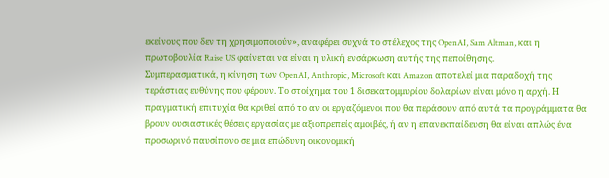εκείνους που δεν τη χρησιμοποιούν», αναφέρει συχνά το στέλεχος της OpenAI, Sam Altman, και η πρωτοβουλία Raise US φαίνεται να είναι η υλική ενσάρκωση αυτής της πεποίθησης.
Συμπερασματικά, η κίνηση των OpenAI, Anthropic, Microsoft και Amazon αποτελεί μια παραδοχή της τεράστιας ευθύνης που φέρουν. Το στοίχημα του 1 δισεκατομμυρίου δολαρίων είναι μόνο η αρχή. Η πραγματική επιτυχία θα κριθεί από το αν οι εργαζόμενοι που θα περάσουν από αυτά τα προγράμματα θα βρουν ουσιαστικές θέσεις εργασίας με αξιοπρεπείς αμοιβές, ή αν η επανεκπαίδευση θα είναι απλώς ένα προσωρινό παυσίπονο σε μια επώδυνη οικονομική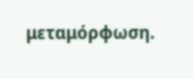μεταμόρφωση.